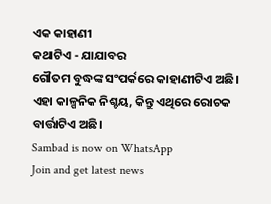ଏକ କାହାଣୀ
କଥାଟିଏ - ଯାଯାବର
ଗୌତମ ବୁଦ୍ଧଙ୍କ ସଂପର୍କରେ କାହାଣୀଟିଏ ଅଛି। ଏହା କାଳ୍ପନିକ ନିଶ୍ଚୟ, କିନ୍ତୁ ଏଥିରେ ରୋଚକ ବାର୍ତ୍ତାଟିଏ ଅଛି।
Sambad is now on WhatsApp
Join and get latest news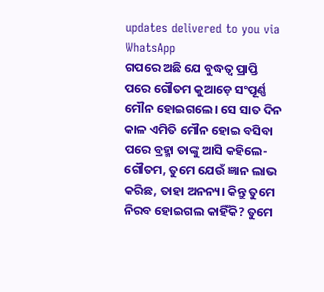updates delivered to you via WhatsApp
ଗପରେ ଅଛି ଯେ ବୁଦ୍ଧତ୍ବ ପ୍ରାପ୍ତି ପରେ ଗୌତମ କୁଆଡ଼େ ସଂପୂର୍ଣ୍ଣ ମୌନ ହୋଇଗଲେ। ସେ ସାତ ଦିନ କାଳ ଏମିତି ମୌନ ହୋଇ ବସିବା ପରେ ବ୍ରହ୍ମା ତାଙ୍କୁ ଆସି କହିଲେ- ଗୌତମ, ତୁମେ ଯେଉଁ ଜ୍ଞାନ ଲାଭ କରିଛ, ତାହା ଅନନ୍ୟ। କିନ୍ତୁ ତୁମେ ନିରବ ହୋଇଗଲ କାହିଁକି? ତୁମେ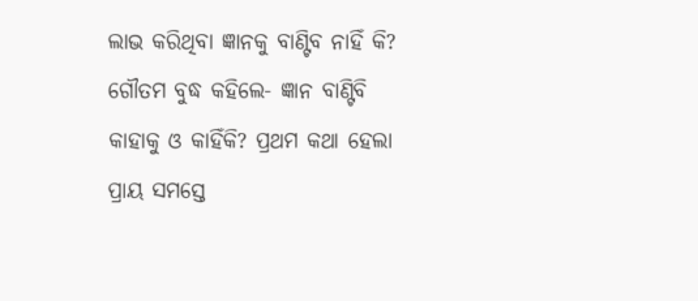ଲାଭ କରିଥିବା ଜ୍ଞାନକୁ ବାଣ୍ଟିବ ନାହିଁ କି?
ଗୌତମ ବୁଦ୍ଧ କହିଲେ- ଜ୍ଞାନ ବାଣ୍ଟିବି କାହାକୁ ଓ କାହିଁକି? ପ୍ରଥମ କଥା ହେଲା ପ୍ରାୟ ସମସ୍ତେ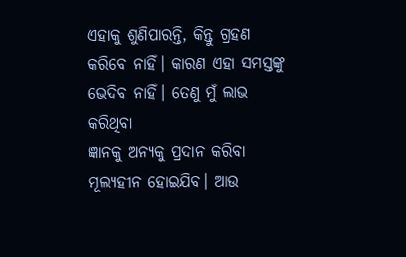ଏହାକୁ ଶୁଣିପାରନ୍ତି, କିନ୍ତୁ ଗ୍ରହଣ କରିବେ ନାହିଁ। କାରଣ ଏହା ସମସ୍ତଙ୍କୁ ଭେଦିବ ନାହିଁ। ତେଣୁ ମୁଁ ଲାଭ କରିଥିବା
ଜ୍ଞାନକୁ ଅନ୍ୟକୁ ପ୍ରଦାନ କରିବା ମୂଲ୍ୟହୀନ ହୋଇଯିବ। ଆଉ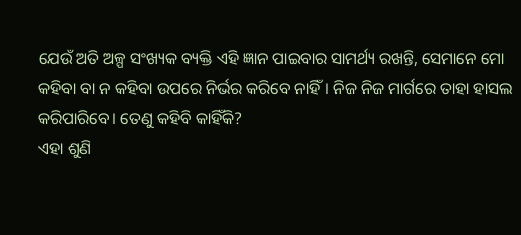ଯେଉଁ ଅତି ଅଳ୍ପ ସଂଖ୍ୟକ ବ୍ୟକ୍ତି ଏହି ଜ୍ଞାନ ପାଇବାର ସାମର୍ଥ୍ୟ ରଖନ୍ତି, ସେମାନେ ମୋ କହିବା ବା ନ କହିବା ଉପରେ ନିର୍ଭର କରିବେ ନାହିଁ। ନିଜ ନିଜ ମାର୍ଗରେ ତାହା ହାସଲ କରିପାରିବେ। ତେଣୁ କହିବି କାହିଁକି?
ଏହା ଶୁଣି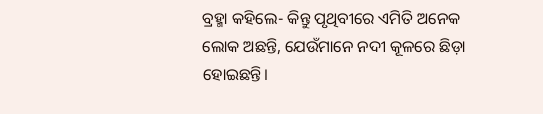ବ୍ରହ୍ମା କହିଲେ- କିନ୍ତୁ ପୃଥିବୀରେ ଏମିତି ଅନେକ ଲୋକ ଅଛନ୍ତି, ଯେଉଁମାନେ ନଦୀ କୂଳରେ ଛିଡ଼ା ହୋଇଛନ୍ତି।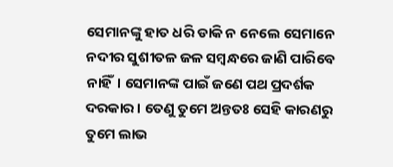ସେମାନଙ୍କୁ ହାତ ଧରି ଡାକି ନ ନେଲେ ସେମାନେ ନଦୀର ସୁଶୀତଳ ଜଳ ସମ୍ବନ୍ଧରେ ଜାଣି ପାରିବେ ନାହିଁ। ସେମାନଙ୍କ ପାଇଁ ଜଣେ ପଥ ପ୍ରଦର୍ଶକ ଦରକାର। ତେଣୁ ତୁମେ ଅନ୍ତତଃ ସେହି କାରଣରୁ ତୁମେ ଲାଭ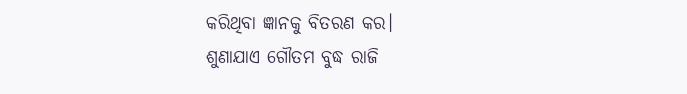କରିଥିବା ଜ୍ଞାନକୁ ବିତରଣ କର।
ଶୁଣାଯାଏ ଗୌତମ ବୁଦ୍ଧ ରାଜି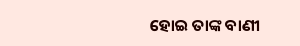ହୋଇ ତାଙ୍କ ବାଣୀ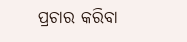ପ୍ରଚାର କରିବା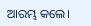ଆରମ୍ଭ କଲେ।